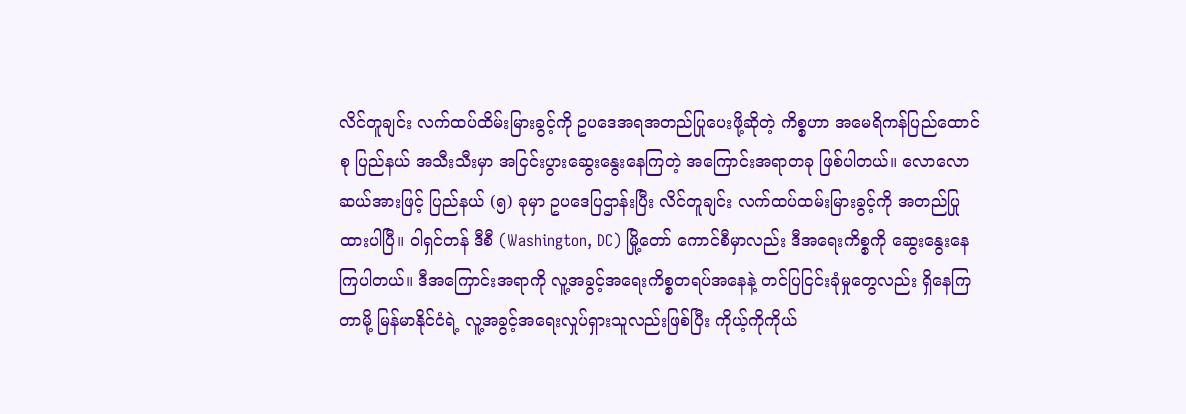လိင်တူချင်း လက်ထပ်ထိမ်းမြားခွင့်ကို ဥပဒေအရအတည်ပြုပေးဖို့ဆိုတဲ့ ကိစ္စဟာ အမေရိကန်ပြည်ထောင်စု ပြည်နယ် အသီးသီးမှာ အငြင်းပွားဆွေးနွေးနေကြတဲ့ အကြောင်းအရာတခု ဖြစ်ပါတယ်။ လောလောဆယ်အားဖြင့် ပြည်နယ် (၅) ခုမှာ ဥပဒေပြဌာန်းပြီး လိင်တူချင်း လက်ထပ်ထမ်းမြားခွင့်ကို အတည်ပြုထားပါပြီ။ ဝါရှင်တန် ဒီစီ (Washington, DC) မြို့တော် ကောင်စီမှာလည်း ဒီအရေးကိစ္စကို ဆွေးနွေးနေကြပါတယ်။ ဒီအကြောင်းအရာကို လူ့အခွင့်အရေးကိစ္စတရပ်အနေနဲ့ တင်ပြငြင်းခုံမှုတွေလည်း ရှိနေကြတာမို့ မြန်မာနိုင်ငံရဲ့ လူ့အခွင့်အရေးလှုပ်ရှားသူလည်းဖြစ်ပြီး ကိုယ့်ကိုကိုယ်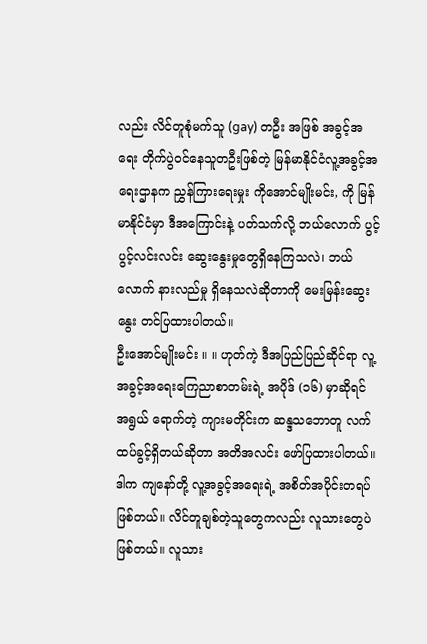လည်း လိင်တူစုံမက်သူ (gay) တဦး အဖြစ် အခွင့်အရေး တိုက်ပွဲဝင်နေသူတဦးဖြစ်တဲ့ မြန်မာနိုင်ငံလူ့အခွင့်အရေးဌာနက ညွှန်ကြားရေးမှုး ကိုအောင်မျိုးမင်း, ကို မြန်မာနိုင်ငံမှာ ဒီအကြောင်းနဲ့ ပတ်သက်လို့ ဘယ်လောက် ပွင့်ပွင့်လင်းလင်း ဆွေးနွေးမှုတွေရှိနေကြသလဲ၊ ဘယ်လောက် နားလည်မှု ရှိနေသလဲဆိုတာကို မေးမြန်းဆွေးနွေး တင်ပြထားပါတယ်။
ဦးအောင်မျိုးမင်း ။ ။ ဟုတ်ကဲ့ ဒီအပြည်ပြည်ဆိုင်ရာ လူ့အခွင့်အရေးကြေညာစာတမ်းရဲ့ အပိုဒ် (၁၆) မှာဆိုရင် အရွယ် ရောက်တဲ့ ကျားမတိုင်းက ဆန္ဒသဘောတူ လက်ထပ်ခွင့်ရှိတယ်ဆိုတာ အတိအလင်း ဖော်ပြထားပါတယ်။ ဒါက ကျနော်တို့ လူ့အခွင့်အရေးရဲ့ အစိတ်အပိုင်းတရပ်ဖြစ်တယ်။ လိင်တူချစ်တဲ့သူတွေကလည်း လူသားတွေပဲ ဖြစ်တယ်။ လူသား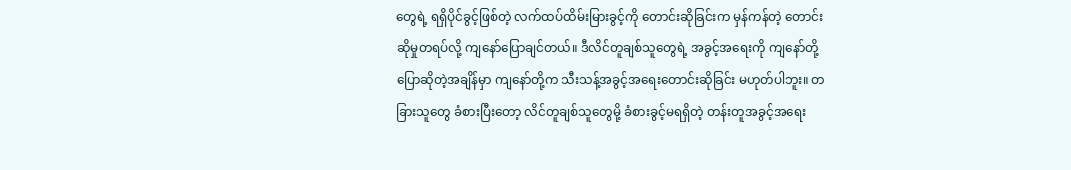တွေရဲ့ ရရှိပိုင်ခွင့်ဖြစ်တဲ့ လက်ထပ်ထိမ်းမြားခွင့်ကို တောင်းဆိုခြင်းက မှန်ကန်တဲ့ တောင်းဆိုမှုတရပ်လို့ ကျနော်ပြောချင်တယ်။ ဒီလိင်တူချစ်သူတွေရဲ့ အခွင့်အရေးကို ကျနော်တို့ ပြောဆိုတဲ့အချိန်မှာ ကျနော်တို့က သီးသန့်အခွင့်အရေးတောင်းဆိုခြင်း မဟုတ်ပါဘူး။ တခြားသူတွေ ခံစားပြီးတော့ လိင်တူချစ်သူတွေမို့ ခံစားခွင့်မရရှိတဲ့ တန်းတူအခွင့်အရေး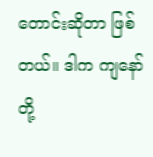တောင်းဆိုတာ ဖြစ်တယ်။ ဒါက ကျနော်တို့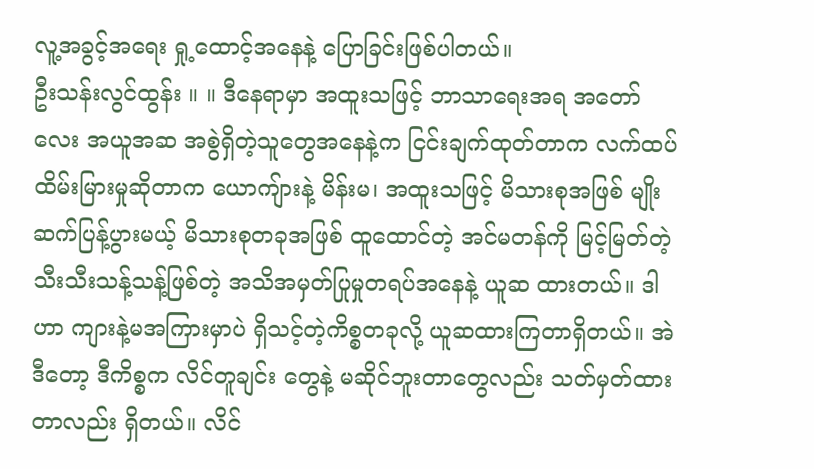လူ့အခွင့်အရေး ရှု့ထောင့်အနေနဲ့ ပြောခြင်းဖြစ်ပါတယ်။
ဦးသန်းလွင်ထွန်း ။ ။ ဒီနေရာမှာ အထူးသဖြင့် ဘာသာရေးအရ အတော်လေး အယူအဆ အစွဲရှိတဲ့သူတွေအနေနဲ့က ငြင်းချက်ထုတ်တာက လက်ထပ်ထိမ်းမြားမှုဆိုတာက ယောကျ်ားနဲ့ မိန်းမ၊ အထူးသဖြင့် မိသားစုအဖြစ် မျိုးဆက်ပြန့်ပွားမယ့် မိသားစုတခုအဖြစ် ထူထောင်တဲ့ အင်မတန်ကို မြင့်မြတ်တဲ့ သီးသီးသန့်သန့်ဖြစ်တဲ့ အသိအမှတ်ပြုမှုတရပ်အနေနဲ့ ယူဆ ထားတယ်။ ဒါဟာ ကျားနဲ့မအကြားမှာပဲ ရှိသင့်တဲ့ကိစ္စတခုလို့ ယူဆထားကြတာရှိတယ်။ အဲဒီတော့ ဒီကိစ္စက လိင်တူချင်း တွေနဲ့ မဆိုင်ဘူးတာတွေလည်း သတ်မှတ်ထားတာလည်း ရှိတယ်။ လိင်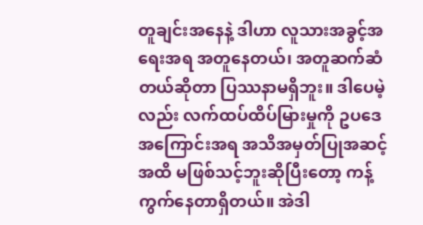တူချင်းအနေနဲ့ ဒါဟာ လူသားအခွင့်အရေးအရ အတူနေတယ်၊ အတူဆက်ဆံတယ်ဆိုတာ ပြဿနာမရှိဘူး။ ဒါပေမဲ့လည်း လက်ထပ်ထိပ်မြားမှုကို ဥပဒေအကြောင်းအရ အသိအမှတ်ပြုအဆင့်အထိ မဖြစ်သင့်ဘူးဆိုပြီးတော့ ကန့်ကွက်နေတာရှိတယ်။ အဲဒါ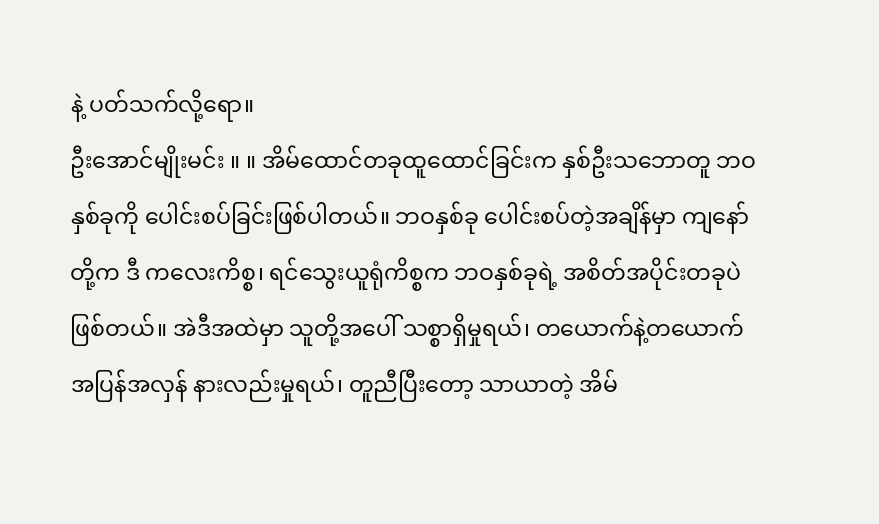နဲ့ ပတ်သက်လို့ရော။
ဦးအောင်မျိုးမင်း ။ ။ အိမ်ထောင်တခုထူထောင်ခြင်းက နှစ်ဦးသဘောတူ ဘဝနှစ်ခုကို ပေါင်းစပ်ခြင်းဖြစ်ပါတယ်။ ဘဝနှစ်ခု ပေါင်းစပ်တဲ့အချိန်မှာ ကျနော်တို့က ဒီ ကလေးကိစ္စ၊ ရင်သွေးယူရုံကိစ္စက ဘဝနှစ်ခုရဲ့ အစိတ်အပိုင်းတခုပဲ ဖြစ်တယ်။ အဲဒီအထဲမှာ သူတို့အပေါ် သစ္စာရှိမှုရယ်၊ တယောက်နဲ့တယောက် အပြန်အလှန် နားလည်းမှုရယ်၊ တူညီပြီးတော့ သာယာတဲ့ အိမ်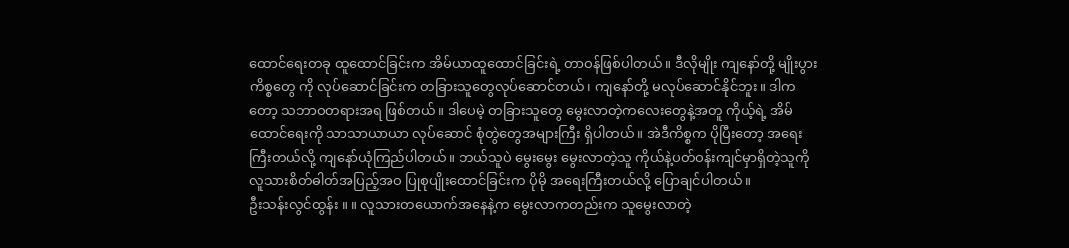ထောင်ရေးတခု ထူထောင်ခြင်းက အိမ်ယာထူထောင်ခြင်းရဲ့ တာဝန်ဖြစ်ပါတယ်။ ဒီလိုမျိုး ကျနော်တို့ မျိုးပွားကိစ္စတွေ ကို လုပ်ဆောင်ခြင်းက တခြားသူတွေလုပ်ဆောင်တယ်၊ ကျနော်တို့ မလုပ်ဆောင်နိုင်ဘူး။ ဒါကတော့ သဘာဝတရားအရ ဖြစ်တယ်။ ဒါပေမဲ့ တခြားသူတွေ မွေးလာတဲ့ကလေးတွေနဲ့အတူ ကိုယ့်ရဲ့ အိမ်ထောင်ရေးကို သာသာယာယာ လုပ်ဆောင် စုံတွဲတွေအများကြီး ရှိပါတယ်။ အဲဒီကိစ္စက ပိုပြီးတော့ အရေးကြီးတယ်လို့ ကျနော်ယုံကြည်ပါတယ်။ ဘယ်သူပဲ မွေးမွေး မွေးလာတဲ့သူ ကိုယ်နဲ့ပတ်ဝန်းကျင်မှာရှိတဲ့သူကို လူသားစိတ်ဓါတ်အပြည့်အဝ ပြုစုပျိုးထောင်ခြင်းက ပိုမို အရေးကြီးတယ်လို့ ပြောချင်ပါတယ်။
ဦးသန်းလွင်ထွန်း ။ ။ လူသားတယောက်အနေနဲ့က မွေးလာကတည်းက သူမွေးလာတဲ့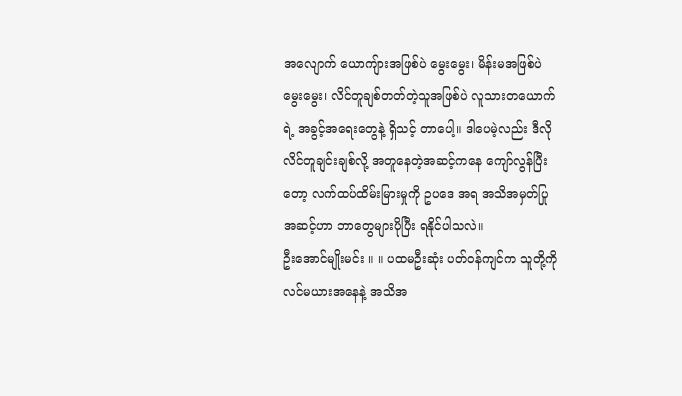အလျောက် ယောကျ်ားအဖြစ်ပဲ မွေးမွေး၊ မိန်းမအဖြစ်ပဲ မွေးမွေး၊ လိင်တူချစ်တတ်တဲ့သူအဖြစ်ပဲ လူသားတယောက်ရဲ့ အခွင့်အရေးတွေနဲ့ ရှိသင့် တာပေါ့။ ဒါပေမဲ့လည်း ဒီလို လိင်တူချင်းချစ်လို့ အတူနေတဲ့အဆင့်ကနေ ကျော်လွန်ပြီးတော့ လက်ထပ်ထိမ်းမြားမှုကို ဥပဒေ အရ အသိအမှတ်ပြု အဆင့်ဟာ ဘာတွေများပိုပြီး ရနိုင်ပါသလဲ။
ဦးအောင်မျိုးမင်း ။ ။ ပထမဦးဆုံး ပတ်ဝန်ကျင်က သူတို့ကို လင်မယားအနေနဲ့ အသိအ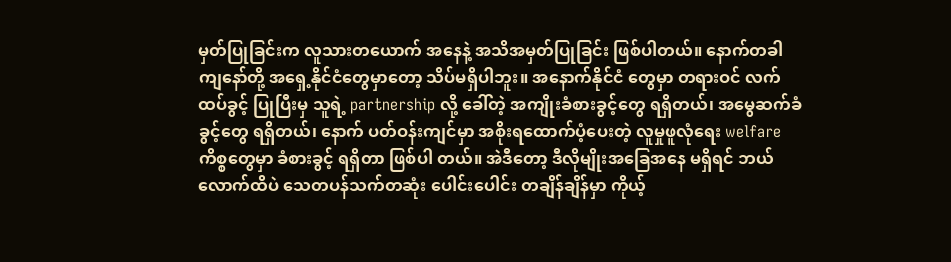မှတ်ပြုခြင်းက လူသားတယောက် အနေနဲ့ အသိအမှတ်ပြုခြင်း ဖြစ်ပါတယ်။ နောက်တခါ ကျနော်တို့ အရှေ့နိုင်ငံတွေမှာတော့ သိပ်မရှိပါဘူး။ အနောက်နိုင်ငံ တွေမှာ တရားဝင် လက်ထပ်ခွင့် ပြုပြီးမှ သူရဲ့ partnership လို့ ခေါ်တဲ့ အကျိုးခံစားခွင့်တွေ ရရှိတယ်၊ အမွေဆက်ခံခွင့်တွေ ရရှိတယ်၊ နောက် ပတ်ဝန်းကျင်မှာ အစိုးရထောက်ပံ့ပေးတဲ့ လူမှုဖူလုံရေး welfare ကိစ္စတွေမှာ ခံစားခွင့် ရရှိတာ ဖြစ်ပါ တယ်။ အဲဒီတော့ ဒီလိုမျိုးအခြေအနေ မရှိရင် ဘယ်လောက်ထိပဲ သေတပန်သက်တဆုံး ပေါင်းပေါင်း တချိန်ချိန်မှာ ကိုယ့်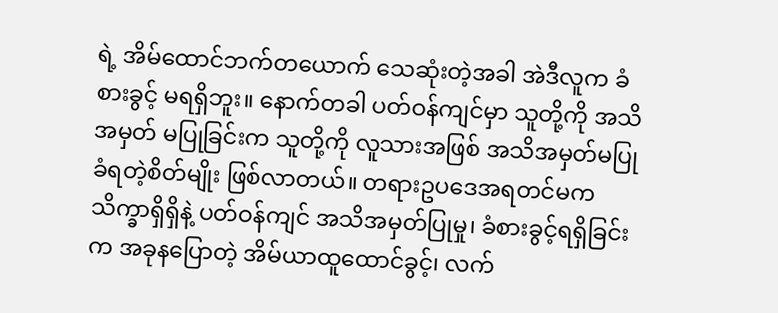ရဲ့ အိမ်ထောင်ဘက်တယောက် သေဆုံးတဲ့အခါ အဲဒီလူက ခံစားခွင့် မရရှိဘူး။ နောက်တခါ ပတ်ဝန်ကျင်မှာ သူတို့ကို အသိအမှတ် မပြုခြင်းက သူတို့ကို လူသားအဖြစ် အသိအမှတ်မပြု ခံရတဲ့စိတ်မျိုး ဖြစ်လာတယ်။ တရားဥပဒေအရတင်မက သိက္ခာရှိရှိနဲ့ ပတ်ဝန်ကျင် အသိအမှတ်ပြုမှု၊ ခံစားခွင့်ရရှိခြင်းက အခုနပြောတဲ့ အိမ်ယာထူထောင်ခွင့်၊ လက်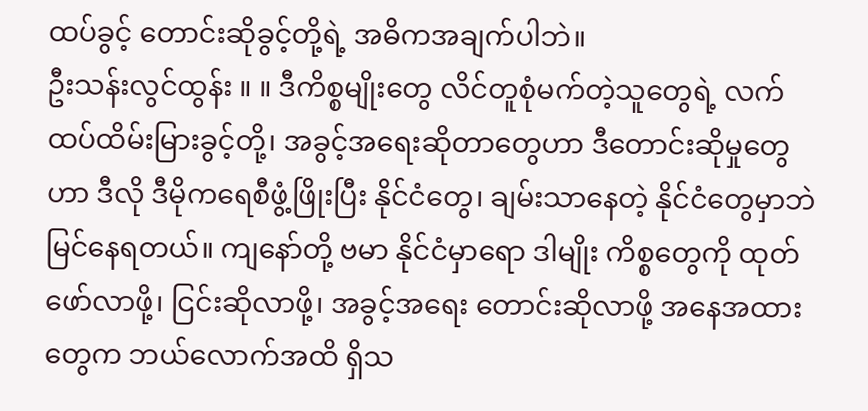ထပ်ခွင့် တောင်းဆိုခွင့်တို့ရဲ့ အဓိကအချက်ပါဘဲ။
ဦးသန်းလွင်ထွန်း ။ ။ ဒီကိစ္စမျိုးတွေ လိင်တူစုံမက်တဲ့သူတွေရဲ့ လက်ထပ်ထိမ်းမြားခွင့်တို့၊ အခွင့်အရေးဆိုတာတွေဟာ ဒီတောင်းဆိုမှုတွေဟာ ဒီလို ဒီမိုကရေစီဖွံ့ဖြိုးပြီး နိုင်ငံတွေ၊ ချမ်းသာနေတဲ့ နိုင်ငံတွေမှာဘဲ မြင်နေရတယ်။ ကျနော်တို့ ဗမာ နိုင်ငံမှာရော ဒါမျိုး ကိစ္စတွေကို ထုတ်ဖော်လာဖို့၊ ငြင်းဆိုလာဖို့၊ အခွင့်အရေး တောင်းဆိုလာဖို့ အနေအထားတွေက ဘယ်လောက်အထိ ရှိသ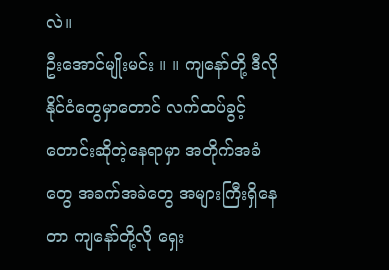လဲ။
ဦးအောင်မျိုးမင်း ။ ။ ကျနော်တို့ ဒီလိုနိုင်ငံတွေမှာတောင် လက်ထပ်ခွင့်တောင်းဆိုတဲ့နေရာမှာ အတိုက်အခံတွေ အခက်အခဲတွေ အများကြီးရှိနေတာ ကျနော်တို့လို ရှေး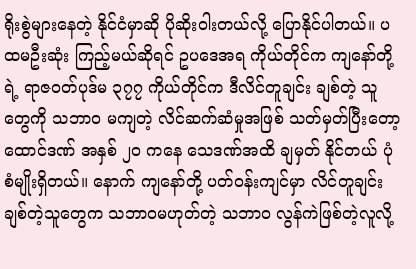ရိုးစွဲများနေတဲ့ နိုင်ငံမှာဆို ပိုဆိုးဝါးတယ်လို့ ပြောနိုင်ပါတယ်။ ပထမဦးဆုံး ကြည့်မယ်ဆိုရင် ဥပဒေအရ ကိုယ်တိုင်က ကျနော်တို့ရဲ့ ရာဇဝတ်ပုဒ်မ ၃၇၇ ကိုယ်တိုင်က ဒီလိင်တူချင်း ချစ်တဲ့ သူတွေကို သဘာ၀ မကျတဲ့ လိင်ဆက်ဆံမှုအဖြစ် သတ်မှတ်ပြီးတော့ ထောင်ဒဏ် အနှစ် ၂၀ ကနေ သေဒဏ်အထိ ချမှတ် နိုင်တယ် ပုံစံမျိုးရှိတယ်။ နောက် ကျနော်တို့ ပတ်ဝန်းကျင်မှာ လိင်တူချင်း ချစ်တဲ့သူတွေက သဘာဝမဟုတ်တဲ့ သဘာ၀ လွန်ကဲဖြစ်တဲ့လူလို့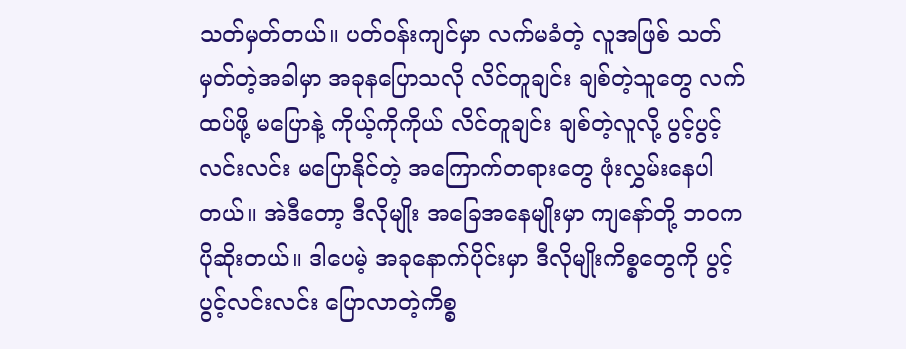သတ်မှတ်တယ်။ ပတ်ဝန်းကျင်မှာ လက်မခံတဲ့ လူအဖြစ် သတ်မှတ်တဲ့အခါမှာ အခုနပြောသလို လိင်တူချင်း ချစ်တဲ့သူတွေ လက်ထပ်ဖို့ မပြောနဲ့ ကိုယ့်ကိုကိုယ် လိင်တူချင်း ချစ်တဲ့လူလို့ ပွင့်ပွင့်လင်းလင်း မပြောနိုင်တဲ့ အကြောက်တရားတွေ ဖုံးလွှမ်းနေပါတယ်။ အဲဒီတော့ ဒီလိုမျိုး အခြေအနေမျိုးမှာ ကျနော်တို့ ဘဝက ပိုဆိုးတယ်။ ဒါပေမဲ့ အခုနောက်ပိုင်းမှာ ဒီလိုမျိုးကိစ္စတွေကို ပွင့်ပွင့်လင်းလင်း ပြောလာတဲ့ကိစ္စ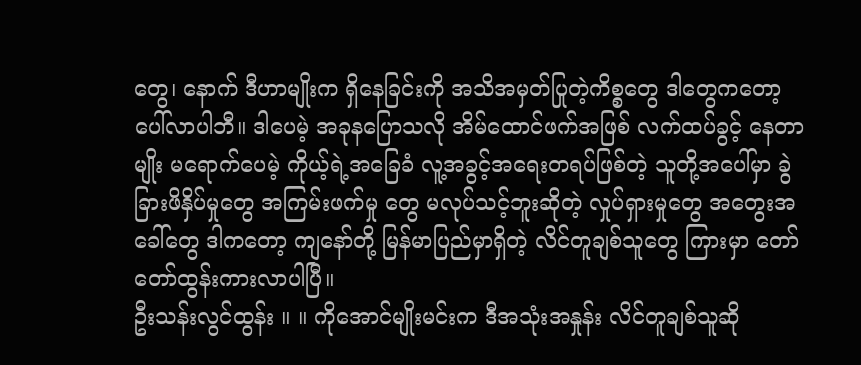တွေ၊ နောက် ဒီဟာမျိုးက ရှိနေခြင်းကို အသိအမှတ်ပြုတဲ့ကိစ္စတွေ ဒါတွေကတော့ ပေါ်လာပါဘီ။ ဒါပေမဲ့ အခုနပြောသလို အိမ်ထောင်ဖက်အဖြစ် လက်ထပ်ခွင့် နေတာမျိုး မရောက်ပေမဲ့ ကိုယ့်ရဲ့အခြေခံ လူ့အခွင့်အရေးတရပ်ဖြစ်တဲ့ သူတို့အပေါ်မှာ ခွဲခြားဖိနှိပ်မှုတွေ အကြမ်းဖက်မှု တွေ မလုပ်သင့်ဘူးဆိုတဲ့ လှုပ်ရှားမှုတွေ အတွေးအခေါ်တွေ ဒါကတော့ ကျနော်တို့ မြန်မာပြည်မှာရှိတဲ့ လိင်တူချစ်သူတွေ ကြားမှာ တော်တော်ထွန်းကားလာပါပြီ။
ဦးသန်းလွင်ထွန်း ။ ။ ကိုအောင်မျိုးမင်းက ဒီအသုံးအနှုန်း လိင်တူချစ်သူဆို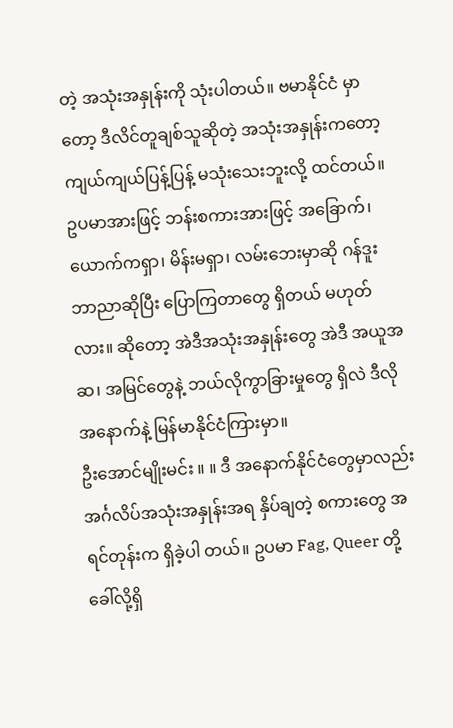တဲ့ အသုံးအနှုန်းကို သုံးပါတယ်။ ဗမာနိုင်ငံ မှာတော့ ဒီလိင်တူချစ်သူဆိုတဲ့ အသုံးအနှုန်းကတော့ ကျယ်ကျယ်ပြန့်ပြန့် မသုံးသေးဘူးလို့ ထင်တယ်။ ဥပမာအားဖြင့် ဘန်းစကားအားဖြင့် အခြောက်၊ ယောက်ကရှာ၊ မိန်းမရှာ၊ လမ်းဘေးမှာဆို ဂန်ဒူး ဘာညာဆိုပြီး ပြောကြတာတွေ ရှိတယ် မဟုတ်လား။ ဆိုတော့ အဲဒီအသုံးအနှုန်းတွေ အဲဒီ အယူအဆ၊ အမြင်တွေနဲ့ ဘယ်လိုကွာခြားမှုတွေ ရှိလဲ ဒီလို အနောက်နဲ့ မြန်မာနိုင်ငံကြားမှာ။
ဦးအောင်မျိုးမင်း ။ ။ ဒီ အနောက်နိုင်ငံတွေမှာလည်း အင်္ဂလိပ်အသုံးအနှုန်းအရ နှိပ်ချတဲ့ စကားတွေ အရင်တုန်းက ရှိခဲ့ပါ တယ်။ ဥပမာ Fag, Queer တို့ ခေါ်လို့ရှိ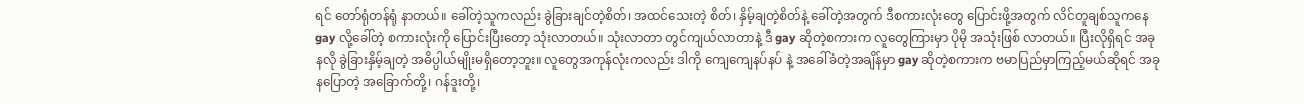ရင် တော်ရုံတန်ရုံ နာတယ်။ ခေါ်တဲ့သူကလည်း ခွဲခြားချင်တဲ့စိတ်၊ အထင်သေးတဲ့ စိတ်၊ နှိမ့်ချတဲ့စိတ်နဲ့ ခေါ်တဲ့အတွက် ဒီစကားလုံးတွေ ပြောင်းဖို့အတွက် လိင်တူချစ်သူကနေ gay လို့ခေါ်တဲ့ စကားလုံးကို ပြောင်းပြီးတော့ သုံးလာတယ်။ သုံးလာတာ တွင်ကျယ်လာတာနဲ့ ဒီ gay ဆိုတဲ့စကားက လူတွေကြားမှာ ပိုမို အသုံးဖြစ် လာတယ်။ ပြီးလိုရှိရင် အခုနလို ခွဲခြားနှိမ့်ချတဲ့ အဓိပ္ပါယ်မျိုးမရှိတော့ဘူး။ လူတွေအကုန်လုံးကလည်း ဒါကို ကျေကျေနပ်နပ် နဲ့ အခေါ်ခံတဲ့အချိန်မှာ gay ဆိုတဲ့စကားက ဗမာပြည်မှာကြည့်မယ်ဆိုရင် အခုနပြောတဲ့ အခြောက်တို့၊ ဂန်ဒူးတို့၊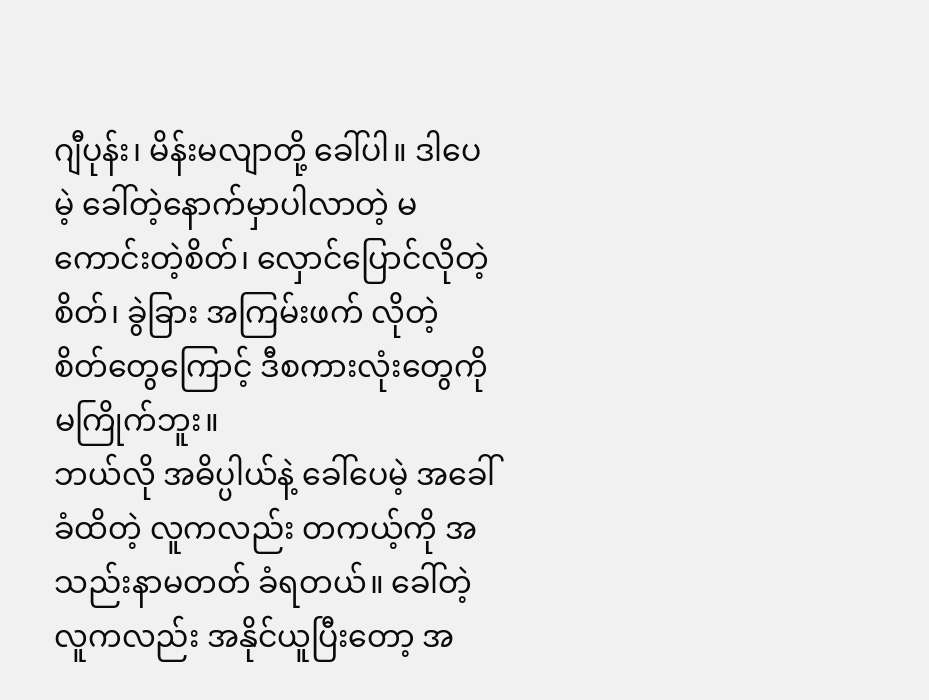ဂျီပုန်း၊ မိန်းမလျာတို့ ခေါ်ပါ။ ဒါပေမဲ့ ခေါ်တဲ့နောက်မှာပါလာတဲ့ မကောင်းတဲ့စိတ်၊ လှောင်ပြောင်လိုတဲ့စိတ်၊ ခွဲခြား အကြမ်းဖက် လိုတဲ့ စိတ်တွေကြောင့် ဒီစကားလုံးတွေကို မကြိုက်ဘူး။
ဘယ်လို အဓိပ္ပါယ်နဲ့ ခေါ်ပေမဲ့ အခေါ်ခံထိတဲ့ လူကလည်း တကယ့်ကို အသည်းနာမတတ် ခံရတယ်။ ခေါ်တဲ့လူကလည်း အနိုင်ယူပြီးတော့ အ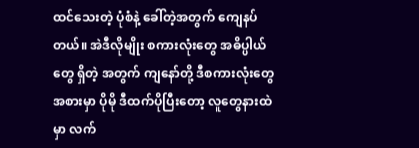ထင်သေးတဲ့ ပုံစံနဲ့ ခေါ်တဲ့အတွက် ကျေနပ်တယ်။ အဲဒီလိုမျိုး စကားလုံးတွေ အဓိပ္ပါယ်တွေ ရှိတဲ့ အတွက် ကျနော်တို့ ဒီစကားလုံးတွေအစားမှာ ပိုမို ဒီထက်ပိုပြီးတော့ လူတွေနားထဲမှာ လက်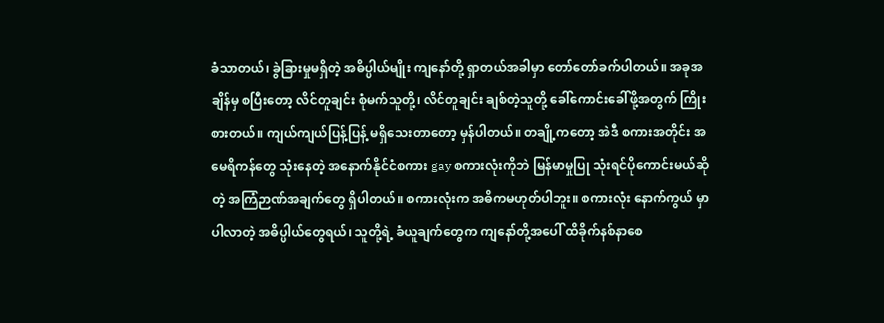ခံသာတယ်၊ ခွဲခြားမှုမရှိတဲ့ အဓိပ္ပါယ်မျိုး ကျနော်တို့ ရှာတယ်အခါမှာ တော်တော်ခက်ပါတယ်။ အခုအချိန်မှ စပြီးတော့ လိင်တူချင်း စုံမက်သူတို့၊ လိင်တူချင်း ချစ်တဲ့သူတို့ ခေါ်ကောင်းခေါ်ဖို့အတွက် ကြိုးစားတယ်။ ကျယ်ကျယ်ပြန့်ပြန့် မရှိသေးတာတော့ မှန်ပါတယ်။ တချို့ကတော့ အဲဒီ စကားအတိုင်း အမေရိကန်တွေ သုံးနေတဲ့ အနောက်နိုင်ငံစကား gay စကားလုံးကိုဘဲ မြန်မာမှုပြု သုံးရင်ပိုကောင်းမယ်ဆိုတဲ့ အကြံဉာဏ်အချက်တွေ ရှိပါတယ်။ စကားလုံးက အဓိကမဟုတ်ပါဘူး။ စကားလုံး နောက်ကွယ် မှာ ပါလာတဲ့ အဓိပ္ပါယ်တွေရယ်၊ သူတို့ရဲ့ ခံယူချက်တွေက ကျနော်တို့အပေါ် ထိခိုက်နစ်နာစေ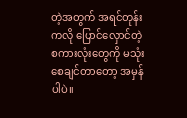တဲ့အတွက် အရင်တုန်းကလို ပြောင်လှောင်တဲ့ စကားလုံးတွေကို မသုံးစေချင်တာတော့ အမှန်ပါပဲ။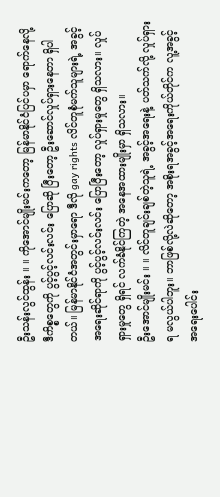ဦးသန်းလွင်ထွန်း ။ ။ ကိုအောင်မျိုးမင်းကတော့ မြန်မာနိုင်ငံပြင်ပမှာ ရောက်နေလို့ ဒီကိစ္စတွေကို ပွင့်ပွင့်လင်းလင်း ပြောဆို ပြီးတော့ ဦးဆောင်လှုပ်ရှားနေတာ ရှိပါတယ်။ မြန်မာနိုင်ငံအတွင်းမှာရော ဒီလို gay rights လိင်တူစုံမက်သူများရဲ့ အခွင့်အရေးဆိုင်ရာကို ပွင့်ပွင့်လင်းလင်း ပြောပြီးတော့ လှုပ်ရှားမှုတွေ ရှိသလား။ လှုပ်ရှားမှုတွေ ရှိရင် လက်ခံနိုင်ကြတဲ့ အနေအထားမျိုးမှာ ရှိသလား။
ဦးအောင်မျိုးမင်း ။ ။ လိင်တူချင်းချစ်တဲ့သူရဲ့ အခွင့်အရေးနဲ့ ပတ်သက်လို့ လှုပ်ရှားရ မလွယ်ပါဘူး။ ဘာဖြစ်လို့လဲဆိုတော့ အစိုးရအခွင့်အရေးကိုယ်တိုင်က လူ့အခွင့်အရေးပေါင်း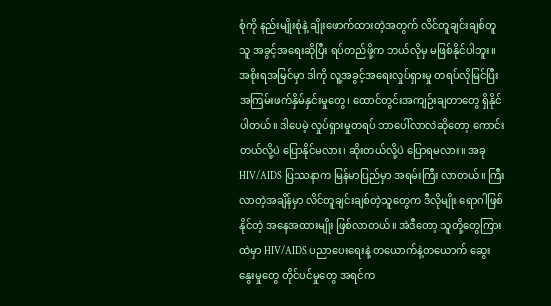စုံကို နည်းမျိုးစုံနဲ့ ချိုးဖောက်ထားတဲ့အတွက် လိင်တူချင်းချစ်တူသူ အခွင့်အရေးဆိုပြီး ရပ်တည်ဖို့က ဘယ်လိုမှ မဖြစ်နိုင်ပါဘူး။ အစိုးရအမြင်မှာ ဒါကို လူ့အခွင့်အရေးလှုပ်ရှားမှု တရပ်လိုမြင်ပြီး အကြမ်းဖက်နှိမ်နှင်းမှုတွေ၊ ထောင်တွင်းအကျဉ်းချတာတွေ ရှိနိုင်ပါတယ်။ ဒါပေမဲ့ လှုပ်ရှားမှုတရပ် ဘာပေါ်လာလဲဆိုတော့ ကောင်းတယ်လို့ပဲ ပြောနိုင်မလား၊ ဆိုးတယ်လို့ပဲ ပြောရမလား။ အခု HIV/AIDS ပြဿနာက မြန်မာပြည်မှာ အရမ်းကြီး လာတယ်။ ကြီးလာတဲ့အချိန်မှာ လိင်တူချင်းချစ်တဲ့သူတွေက ဒီလိုမျိုး ရောဂါဖြစ်နိုင်တဲ့ အနေအထားမျိုး ဖြစ်လာတယ်။ အဲဒီတော့ သူတို့တွေကြားထဲမှာ HIV/AIDS ပညာပေးရေးနဲ့ တယောက်နဲ့တယောက် ဆွေးနွေးမှုတွေ တိုင်ပင်မှုတွေ အရင်က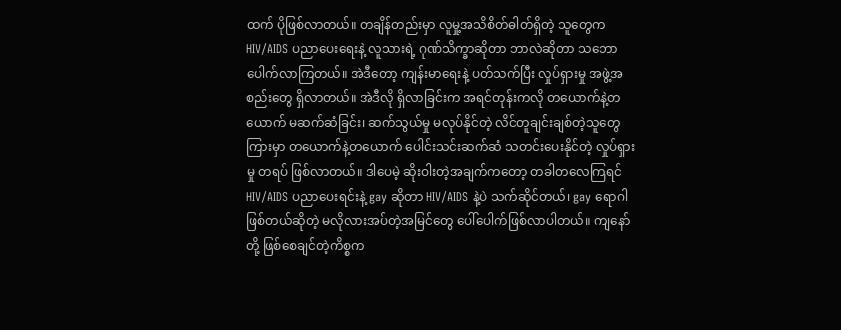ထက် ပိုဖြစ်လာတယ်။ တချိန်တည်းမှာ လူမှု့အသိစိတ်ဓါတ်ရှိတဲ့ သူတွေက HIV/AIDS ပညာပေးရေးနဲ့ လူသားရဲ့ ဂုဏ်သိက္ခာဆိုတာ ဘာလဲဆိုတာ သဘောပေါက်လာကြတယ်။ အဲဒီတော့ ကျန်းမာရေးနဲ့ ပတ်သက်ပြီး လှုပ်ရှားမှု အဖွဲ့အစည်းတွေ ရှိလာတယ်။ အဲဒီလို ရှိလာခြင်းက အရင်တုန်းကလို တယောက်နဲ့တယောက် မဆက်ဆံခြင်း၊ ဆက်သွယ်မှု မလုပ်နိုင်တဲ့ လိင်တူချင်းချစ်တဲ့သူတွေကြားမှာ တယောက်နဲ့တယောက် ပေါင်းသင်းဆက်ဆံ သတင်းပေးနိုင်တဲ့ လှုပ်ရှားမှု တရပ် ဖြစ်လာတယ်။ ဒါပေမဲ့ ဆိုးဝါးတဲ့အချက်ကတော့ တခါတလေကြရင် HIV/AIDS ပညာပေးရင်းနဲ့ gay ဆိုတာ HIV/AIDS နဲ့ပဲ သက်ဆိုင်တယ်၊ gay ရောဂါဖြစ်တယ်ဆိုတဲ့ မလိုလားအပ်တဲ့အမြင်တွေ ပေါ်ပေါက်ဖြစ်လာပါတယ်။ ကျနော်တို့ ဖြစ်စေချင်တဲ့ကိစ္စက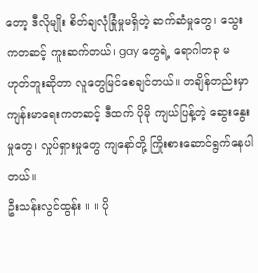တော့ ဒီလိုမျိုး စိတ်ချလုံခြုံမှုမရှိတဲ့ ဆက်ဆံမှုတွေ၊ သွေးကတဆင့် ကူးဆက်တယ်၊ gay တွေရဲ့ ရောဂါတခု မဟုတ်ဘူးဆိုတာ လူတွေမြင်စေချင်တယ်။ တချိန်တည်းမှာ ကျန်းမာရေးကတဆင့် ဒီထက် ပိုမို ကျယ်ပြန့်တဲ့ ဆွေးနွေးမှုတွေ၊ လှုပ်ရှားမှုတွေ ကျနော်တို့ ကြိုးစားဆောင်ရွက်နေပါတယ်။
ဦးသန်းလွင်ထွန်း ။ ။ ပို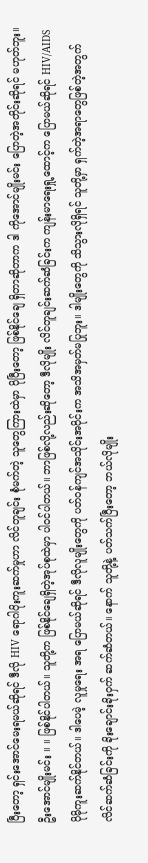ပြီးတော့ ရှင်းအောင်မေးရမယ်ဆိုရင် ဒီလို HIV ရောဂါပိုးကူးဆက်မှုဟာ လိင်တူချင်း စုံမက်တဲ့ သူတွေကြားထဲမှာ ပိုပြီးတော့ ဖြစ်နိုင်ချေ ရှိတာဆိုတာက ဒါ ကိုအောင်မျိုးမင်း ပြောတဲ့အတိုင်းဆိုရင် မဟုတ်ဘူး။
ဦးအောင်မျိုးမင်း ။ ။ ဖြစ်နိုင်ပါတယ်။ သူတို့က ဖြစ်နိုင်ချေရှိတဲ့အုပ်စုထဲမှာ ပါဝင်ပါတယ်။ ဘာဖြစ်လို့လည်းဆိုတော့ ဒီလိုမျိုး လိင်တူချင်းဆက်ဆံခြင်းက ကျန်းမာရေးရှု့ထောင့်က ပြောမယ်ဆိုရင် HIV/AIDS ပိုမိုကူးဆက်နိုင်တယ်။ ဒါပေမဲ့ လူမှုရေး အရ ပြောမယ်ဆိုရင် ဒီလိုလူမျိုးတွေကို ပတ်ဝန်ကျင်အသိုင်းအဝိုင်းက အသိအမှတ်မပြုဘူး။ ဒါမျိုးတွေကို သိသွားလိုရှိရင် သူတို့မှာ ရှက်တဲ့အရာတွေဖြစ်တဲ့အတွက် လိင်ဆက်ဆံခြင်းကို ခိုးချောင်းခိုးဝှက် ဆက်ဆံတယ်။ နောက် သူတို့နဲ့ ပတ်သက်ပြီးတော့ ဘယ်လိုမျိုး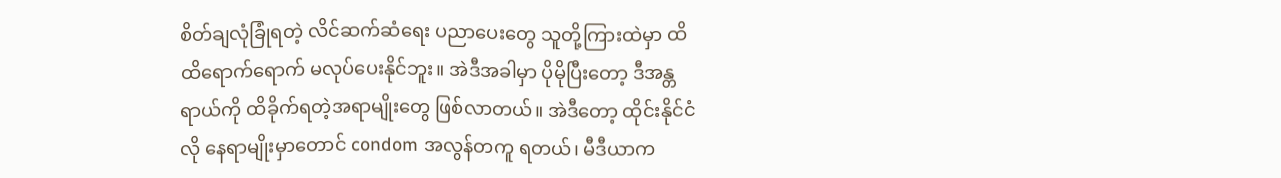စိတ်ချလုံခြုံရတဲ့ လိင်ဆက်ဆံရေး ပညာပေးတွေ သူတို့ကြားထဲမှာ ထိထိရောက်ရောက် မလုပ်ပေးနိုင်ဘူး။ အဲဒီအခါမှာ ပိုမိုပြီးတော့ ဒီအန္တရာယ်ကို ထိခိုက်ရတဲ့အရာမျိုးတွေ ဖြစ်လာတယ်။ အဲဒီတော့ ထိုင်းနိုင်ငံလို နေရာမျိုးမှာတောင် condom အလွန်တကူ ရတယ်၊ မီဒီယာက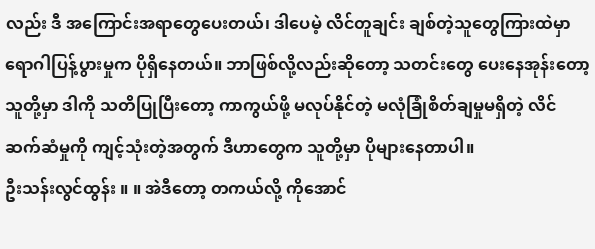လည်း ဒီ အကြောင်းအရာတွေပေးတယ်၊ ဒါပေမဲ့ လိင်တူချင်း ချစ်တဲ့သူတွေကြားထဲမှာ ရောဂါပြန့်ပွားမှုက ပိုရှိနေတယ်။ ဘာဖြစ်လို့လည်းဆိုတော့ သတင်းတွေ ပေးနေအုန်းတော့ သူတို့မှာ ဒါကို သတိပြုပြီးတော့ ကာကွယ်ဖို့ မလုပ်နိုင်တဲ့ မလုံခြုံစိတ်ချမှုမရှိတဲ့ လိင်ဆက်ဆံမှုကို ကျင့်သုံးတဲ့အတွက် ဒီဟာတွေက သူတို့မှာ ပိုများနေတာပါ။
ဦးသန်းလွင်ထွန်း ။ ။ အဲဒီတော့ တကယ်လို့ ကိုအောင်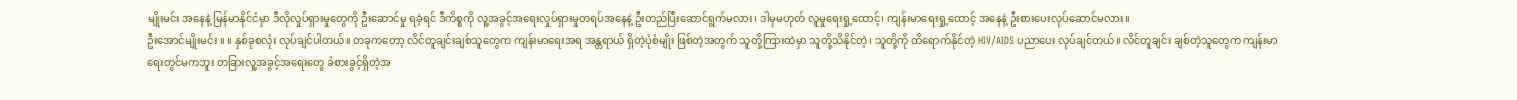မျိုးမင်း အနေနဲ့ မြန်မာနိုင်ငံမှာ ဒီလိုလှုပ်ရှားမှုတွေကို ဦးဆောင်မှု ရခဲ့ရင် ဒီကိစ္စကို လူ့အခွင့်အရေးလှုပ်ရှားမှုတရပ်အနေနဲ့ ဦးတည်ပြီးဆောင်ရွက်မလား၊ ဒါမှမဟုတ် လူမှုရေးရှု့ထောင့်၊ ကျန်းမာရေးရှု့ထောင့် အနေနဲ့ ဦးစားပေးလုပ်ဆောင်မလား။
ဦးအောင်မျိုးမင်း ။ ။ နှစ်ခုစလုံး လုပ်ချင်ပါတယ်။ တခုကတော့ လိင်တူချင်းချစ်သူတွေက ကျန်းမာရေးအရ အန္တရာယ် ရှိတဲ့ပုံစံမျိုး ဖြစ်တဲ့အတွက် သူတို့ကြားထဲမှာ သူတို့သိနိုင်တဲ့၊ သူတို့ကို ထိရောက်နိုင်တဲ့ HIV/AIDS ပညာပေး လုပ်ချင်တယ်။ လိင်တူချင်း ချစ်တဲ့သူတွေက ကျန်းမာရေးတွင်မကဘူး တခြားလူ့အခွင့်အရေးတွေ ခံစားခွင့်ရှိတဲ့အ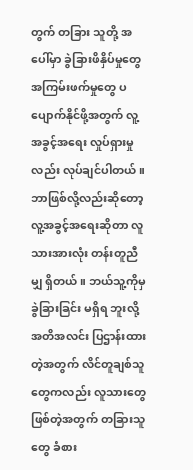တွက် တခြား သူတို့ အပေါ်မှာ ခွဲခြားဖိနှိပ်မှုတွေ အကြမ်းဖက်မှုတွေ ပပျောက်နိုင်ဖို့အတွက် လူ့အခွင့်အရေး လှုပ်ရှားမှုလည်း လုပ်ချင်ပါတယ်။ ဘာဖြစ်လို့လည်းဆိုတော့ လူ့အခွင့်အရေးဆိုတာ လူသားအားလုံး တန်းတူညီမျှ ရှိတယ်။ ဘယ်သူ့ကိုမှ ခွဲခြားခြင်း မရှိရ ဘူးလို့ အတိအလင်း ပြဌာန်းထားတဲ့အတွက် လိင်တူချစ်သူတွေကလည်း လူသားတွေဖြစ်တဲ့အတွက် တခြားသူတွေ ခံစား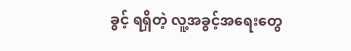ခွင့် ရရှိတဲ့ လူ့အခွင့်အရေးတွေ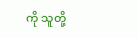ကို သူတို့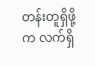တန်းတူရှိဖို့က လက်ရှိ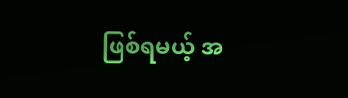ဖြစ်ရမယ့် အ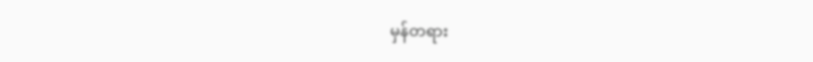မှန်တရား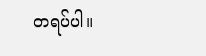တရပ်ပါ။